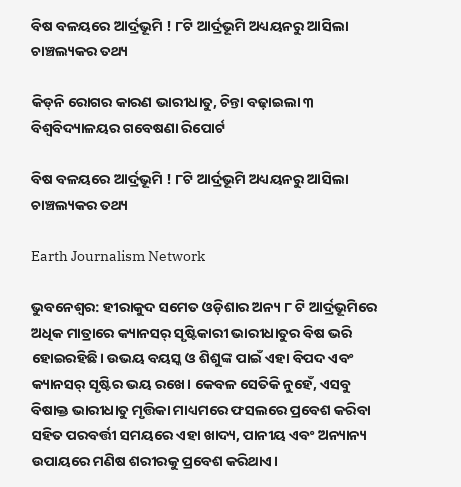ବିଷ ବଳୟରେ ଆର୍ଦ୍ରଭୂମି ! ୮ଟି ଆର୍ଦ୍ରଭୂମି ଅଧ୍ୟୟନରୁ ଆସିଲା ଚାଞ୍ଚଲ୍ୟକର ତଥ୍ୟ

କିଡ୍‌ନି ରୋଗର କାରଣ ଭାରୀଧାତୁ, ଚିନ୍ତା ବଢ଼ାଇଲା ୩ ବିଶ୍ବବିଦ୍ୟାଳୟର ଗବେଷଣା ରିପୋର୍ଟ

ବିଷ ବଳୟରେ ଆର୍ଦ୍ରଭୂମି ! ୮ଟି ଆର୍ଦ୍ରଭୂମି ଅଧ୍ୟୟନରୁ ଆସିଲା ଚାଞ୍ଚଲ୍ୟକର ତଥ୍ୟ

Earth Journalism Network

ଭୁବନେଶ୍ବର: ହୀରାକୁଦ ସମେତ ଓଡ଼ିଶାର ଅନ୍ୟ ୮ ଟି ଆର୍ଦ୍ରଭୂମିରେ ଅଧିକ ମାତ୍ରାରେ କ୍ୟାନସର୍‌ ସୃଷ୍ଟିକାରୀ ଭାରୀଧାତୁର ବିଷ ଭରି ହୋଇରହିଛି। ଉଭୟ ବୟସ୍କ ଓ ଶିଶୁଙ୍କ ପାଇଁ ଏହା ବିପଦ ଏବଂ କ୍ୟାନସର୍‌ ସୃଷ୍ଟିର ଭୟ ରଖେ। କେବଳ ସେତିକି ନୁହେଁ, ଏସବୁ ବିଷାକ୍ତ ଭାରୀଧାତୁ ମୃତ୍ତିକା ମାଧ୍ୟମରେ ଫସଲରେ ପ୍ରବେଶ କରିବା ସହିତ ପରବର୍ତ୍ତୀ ସମୟରେ ଏହା ଖାଦ୍ୟ, ପାନୀୟ ଏବଂ ଅନ୍ୟାନ୍ୟ ଉପାୟରେ ମଣିଷ ଶରୀରକୁ ପ୍ରବେଶ କରିଥାଏ।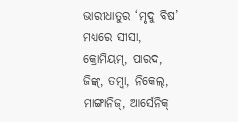ଭାରୀଧାତୁର ‘ମୃଦୁ ବିଷ’ ମଧ୍ୟରେ ସୀସା, କ୍ରୋମିୟମ୍, ପାରଦ, ଜିଙ୍କ୍‌, ତମ୍ବା, ନିକେଲ୍‌, ମାଙ୍ଗାନିଜ୍‌, ଆର୍ସେନିକ୍‌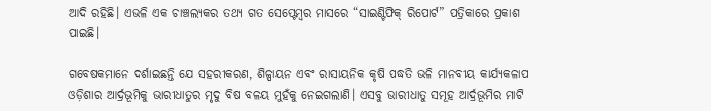ଆଦି ରହିଛି। ଏଭଳି ଏକ ଚାଞ୍ଚଲ୍ୟକର ତଥ୍ୟ ଗତ ସେପ୍ଟେମ୍ବର ମାସରେ “ସାଇଣ୍ଟିଫିକ୍‌ ରିପୋର୍ଟ” ପତ୍ରିକାରେ ପ୍ରକାଶ ପାଇଛି।

ଗବେଷକମାନେ ଦର୍ଶାଇଛନ୍ତି ଯେ ସହରୀକରଣ, ଶିଳ୍ପାୟନ ଏବଂ ରାସାୟନିକ କୃଷି ପଦ୍ଧତି ଭଳି ମାନବୀୟ କାର୍ଯ୍ୟକଳାପ ଓଡ଼ିଶାର ଆର୍ଦ୍ରଭୂମିକୁ ଭାରୀଧାତୁର ମୃଦୁ ବିଷ ବଳୟ ମୁହଁକୁ ନେଇଗଲାଣି। ଏସବୁ ଭାରୀଧାତୁ ସମୂହ ଆର୍ଦ୍ରଭୂମିର ମାଟି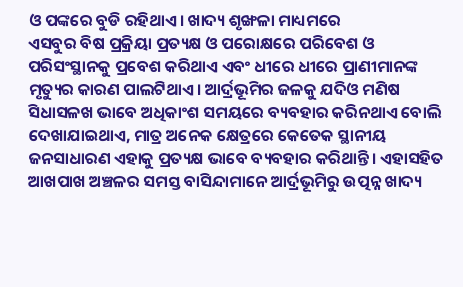ଓ ପଙ୍କରେ ବୁଡି ରହିଥାଏ। ଖାଦ୍ୟ ଶୃଙ୍ଖଳା ମାଧ୍ୟମରେ
ଏସବୁର ବିଷ ପ୍ରକ୍ରିୟା ପ୍ରତ୍ୟକ୍ଷ ଓ ପରୋକ୍ଷରେ ପରିବେଶ ଓ ପରିସଂସ୍ଥାନକୁ ପ୍ରବେଶ କରିଥାଏ ଏବଂ ଧୀରେ ଧୀରେ ପ୍ରାଣୀମାନଙ୍କ ମୃତ୍ୟୁର କାରଣ ପାଲଟିଥାଏ। ଆର୍ଦ୍ରଭୂମିର ଜଳକୁ ଯଦିଓ ମଣିଷ ସିଧାସଳଖ ଭାବେ ଅଧିକାଂଶ ସମୟରେ ବ୍ୟବହାର କରିନଥାଏ ବୋଲି ଦେଖାଯାଇଥାଏ, ମାତ୍ର ଅନେକ କ୍ଷେତ୍ରରେ କେତେକ ସ୍ଥାନୀୟ ଜନସାଧାରଣ ଏହାକୁ ପ୍ରତ୍ୟକ୍ଷ ଭାବେ ବ୍ୟବହାର କରିଥାନ୍ତି। ଏହାସହିତ ଆଖପାଖ ଅଞ୍ଚଳର ସମସ୍ତ ବାସିନ୍ଦାମାନେ ଆର୍ଦ୍ରଭୂମିରୁ ଉତ୍ପନ୍ନ ଖାଦ୍ୟ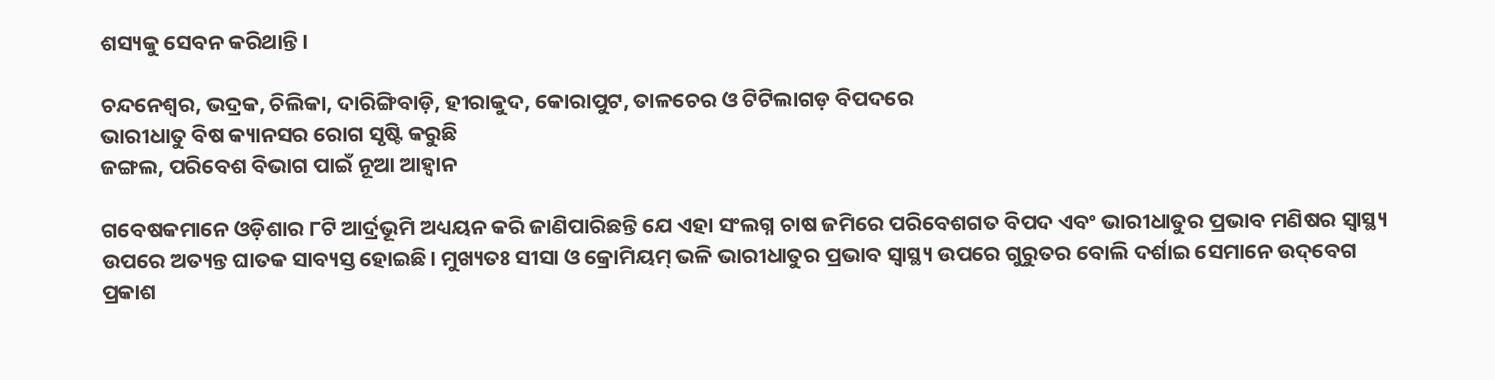ଶସ୍ୟକୁ ସେବନ କରିଥାନ୍ତି।

ଚନ୍ଦନେଶ୍ୱର, ଭଦ୍ରକ, ଚିଲିକା, ଦାରିଙ୍ଗିବାଡ଼ି, ହୀରାକୁଦ, କୋରାପୁଟ, ତାଳଚେର ଓ ଟିଟିଲାଗଡ଼ ବିପଦରେ
ଭାରୀଧାତୁ ବିଷ କ୍ୟାନସର ରୋଗ ସୃଷ୍ଟି କରୁଛି
ଜଙ୍ଗଲ, ପରିବେଶ ବିଭାଗ ପାଇଁ ନୂଆ ଆହ୍ବାନ

ଗବେଷକମାନେ ଓଡ଼ିଶାର ୮ଟି ଆର୍ଦ୍ରଭୂମି ଅଧ୍ୟୟନ କରି ଜାଣିପାରିଛନ୍ତି ଯେ ଏହା ସଂଲଗ୍ନ ଚାଷ ଜମିରେ ପରିବେଶଗତ ବିପଦ ଏବଂ ଭାରୀଧାତୁର ପ୍ରଭାବ ମଣିଷର ସ୍ୱାସ୍ଥ୍ୟ ଉପରେ ଅତ୍ୟନ୍ତ ଘାତକ ସାବ୍ୟସ୍ତ ହୋଇଛି। ମୁଖ୍ୟତଃ ସୀସା ଓ କ୍ରୋମିୟମ୍‌ ଭଳି ଭାରୀଧାତୁର ପ୍ରଭାବ ସ୍ୱାସ୍ଥ୍ୟ ଉପରେ ଗୁରୁତର ବୋଲି ଦର୍ଶାଇ ସେମାନେ ଉଦ୍‌ବେଗ ପ୍ରକାଶ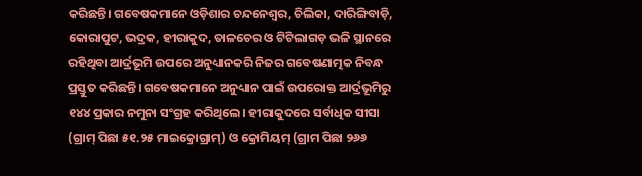କରିଛନ୍ତି। ଗବେଷକମାନେ ଓଡ଼ିଶାର ଚନ୍ଦନେଶ୍ୱର, ଚିଲିକା, ଦାରିଙ୍ଗିବାଡ଼ି, କୋରାପୁଟ, ଭଦ୍ରକ, ହୀରାକୁଦ, ତାଳଚେର ଓ ଟିଟିଲାଗଡ଼ ଭଳି ସ୍ଥାନରେ ରହିଥିବା ଆର୍ଦ୍ରଭୂମି ଉପରେ ଅନୁଧ୍ୟାନକରି ନିଜର ଗବେଷଣାତ୍ମକ ନିବନ୍ଧ ପ୍ରସ୍ତୁତ କରିଛନ୍ତି। ଗବେଷକମାନେ ଅନୁଧ୍ୟାନ ପାଇଁ ଉପରୋକ୍ତ ଆର୍ଦ୍ରଭୂମିରୁ ୧୪୪ ପ୍ରକାର ନମୁନା ସଂଗ୍ରହ କରିଥିଲେ। ହୀରାକୁଦରେ ସର୍ବାଧିକ ସୀସା (ଗ୍ରାମ୍‌ ପିଛା ୫୧.୨୫ ମାଇକ୍ରୋଗ୍ରାମ୍‌) ଓ କ୍ରୋମିୟମ୍ (ଗ୍ରାମ ପିଛା ୨୬୬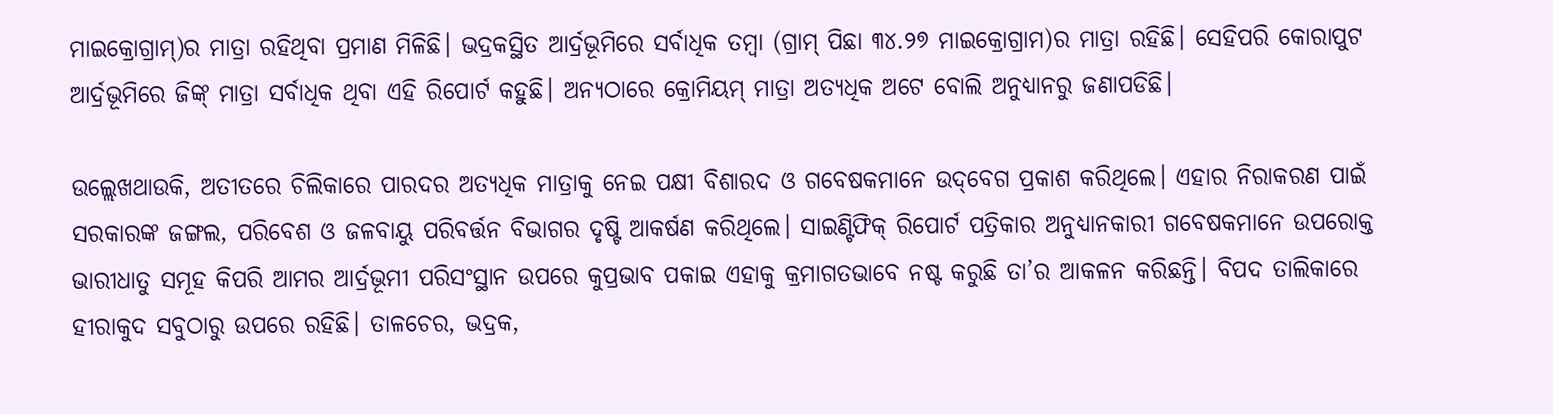ମାଇକ୍ରୋଗ୍ରାମ୍‌)ର ମାତ୍ରା ରହିଥିବା ପ୍ରମାଣ ମିଳିଛି। ଭଦ୍ରକସ୍ଥିତ ଆର୍ଦ୍ରଭୂମିରେ ସର୍ବାଧିକ ତମ୍ବା (ଗ୍ରାମ୍‌ ପିଛା ୩୪.୨୭ ମାଇକ୍ରୋଗ୍ରାମ)ର ମାତ୍ରା ରହିଛି। ସେହିପରି କୋରାପୁଟ ଆର୍ଦ୍ରଭୂମିରେ ଜିଙ୍କ୍‌ ମାତ୍ରା ସର୍ବାଧିକ ଥିବା ଏହି ରିପୋର୍ଟ କହୁଛି। ଅନ୍ୟଠାରେ କ୍ରୋମିୟମ୍ ମାତ୍ରା ଅତ୍ୟଧିକ ଅଟେ ବୋଲି ଅନୁଧ୍ୟାନରୁ ଜଣାପଡିଛି।

ଉଲ୍ଲେଖଥାଉକି, ଅତୀତରେ ଚିଲିକାରେ ପାରଦର ଅତ୍ୟଧିକ ମାତ୍ରାକୁ ନେଇ ପକ୍ଷୀ ବିଶାରଦ ଓ ଗବେଷକମାନେ ଉଦ୍‌ବେଗ ପ୍ରକାଶ କରିଥିଲେ। ଏହାର ନିରାକରଣ ପାଇଁ ସରକାରଙ୍କ ଜଙ୍ଗଲ, ପରିବେଶ ଓ ଜଳବାୟୁ ପରିବର୍ତ୍ତନ ବିଭାଗର ଦୃଷ୍ଟି ଆକର୍ଷଣ କରିଥିଲେ। ସାଇଣ୍ଟିଫିକ୍‌ ରିପୋର୍ଟ ପତ୍ରିକାର ଅନୁଧ୍ୟାନକାରୀ ଗବେଷକମାନେ ଉପରୋକ୍ତ ଭାରୀଧାତୁ ସମୂହ କିପରି ଆମର ଆର୍ଦ୍ରଭୂମୀ ପରିସଂସ୍ଥାନ ଉପରେ କୁପ୍ରଭାବ ପକାଇ ଏହାକୁ କ୍ରମାଗତଭାବେ ନଷ୍ଟ କରୁଛି ତା’ର ଆକଳନ କରିଛନ୍ତି। ବିପଦ ତାଲିକାରେ ହୀରାକୁଦ ସବୁଠାରୁ ଉପରେ ରହିଛି। ତାଳଚେର, ଭଦ୍ରକ,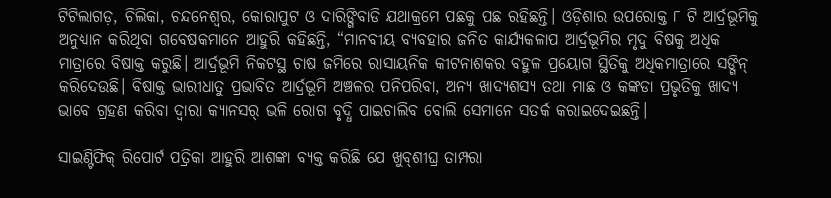ଟିଟିଲାଗଡ଼, ଚିଲିକା, ଚନ୍ଦନେଶ୍ୱର, କୋରାପୁଟ ଓ ଦାରିଙ୍ଗିବାଡି ଯଥାକ୍ରମେ ପଛକୁ ପଛ ରହିଛନ୍ତି। ଓଡ଼ିଶାର ଉପରୋକ୍ତ ୮ ଟି ଆର୍ଦ୍ରଭୂମିକୁ ଅନୁଧ୍ୟାନ କରିଥିବା ଗବେଷକମାନେ ଆହୁରି କହିଛନ୍ତି, “ମାନବୀୟ ବ୍ୟବହାର ଜନିତ କାର୍ଯ୍ୟକଳାପ ଆର୍ଦ୍ରଭୂମିର ମୃଦୁ ବିଷକୁ ଅଧିକ ମାତ୍ରାରେ ବିଷାକ୍ତ କରୁଛି। ଆର୍ଦ୍ରଭୂମି ନିକଟସ୍ଥ ଚାଷ ଜମିରେ ରାସାୟନିକ କୀଟନାଶକର ବହୁଳ ପ୍ରୟୋଗ ସ୍ଥିତିକୁ ଅଧିକମାତ୍ରାରେ ସଙ୍ଗିନ୍ କରିଦେଉଛି। ବିଷାକ୍ତ ଭାରୀଧାତୁ ପ୍ରଭାବିତ ଆର୍ଦ୍ରଭୂମି ଅଞ୍ଚଳର ପନିପରିବା, ଅନ୍ୟ ଖାଦ୍ୟଶସ୍ୟ ତଥା ମାଛ ଓ କଙ୍କଡା ପ୍ରଭୃତିକୁ ଖାଦ୍ୟ ଭାବେ ଗ୍ରହଣ କରିବା ଦ୍ୱାରା କ୍ୟାନସର୍‌ ଭଳି ରୋଗ ବୃଦ୍ଧି ପାଇଚାଲିବ ବୋଲି ସେମାନେ ସତର୍କ କରାଇଦେଇଛନ୍ତି।

ସାଇଣ୍ଟିଫିକ୍‌ ରିପୋର୍ଟ ପତ୍ରିକା ଆହୁରି ଆଶଙ୍କା ବ୍ୟକ୍ତ କରିଛି ଯେ ଖୁବ୍‌ଶୀଘ୍ର ତାମ୍ପରା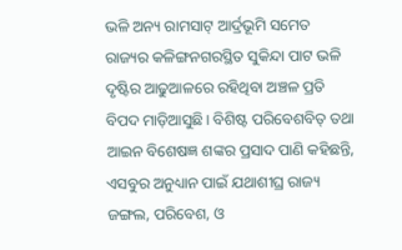ଭଳି ଅନ୍ୟ ରାମସାଟ୍‌ ଆର୍ଦ୍ରଭୂମି ସମେତ ରାଜ୍ୟର କଳିଙ୍ଗନଗରସ୍ଥିତ ସୁକିନ୍ଦା ପାଟ ଭଳି ଦୃଷ୍ଟିର ଆଢୁଆଳରେ ରହିଥିବା ଅଞ୍ଚଳ ପ୍ରତି ବିପଦ ମାଡ଼ିଆସୁଛି। ବିଶିଷ୍ଟ ପରିବେଶବିତ୍ ତଥା ଆଇନ ବିଶେଷଜ୍ଞ ଶଙ୍କର ପ୍ରସାଦ ପାଣି କହିଛନ୍ତି, ଏସବୁର ଅନୁଧ୍ୟାନ ପାଇଁ ଯଥାଶୀଘ୍ର ରାଜ୍ୟ ଜଙ୍ଗଲ, ପରିବେଶ, ଓ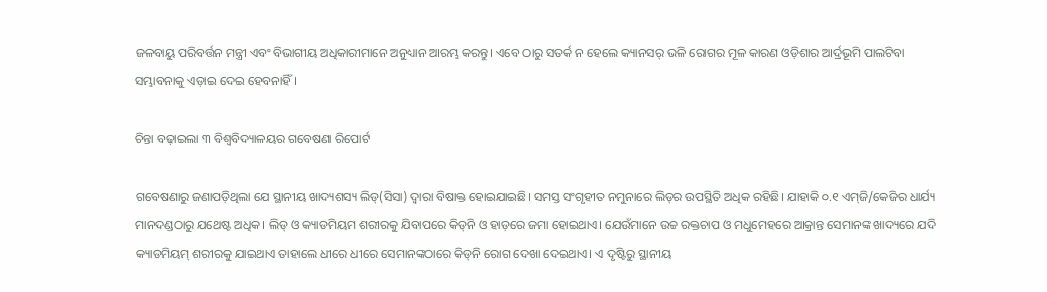ଜଳବାୟୁ ପରିବର୍ତ୍ତନ ମନ୍ତ୍ରୀ ଏବଂ ବିଭାଗୀୟ ଅଧିକାରୀମାନେ ଅନୁଧ୍ୟାନ ଆରମ୍ଭ କରନ୍ତୁ। ଏବେ ଠାରୁ ସତର୍କ ନ ହେଲେ କ୍ୟାନସର୍‌ ଭଳି ରୋଗର ମୂଳ କାରଣ ଓଡ଼ିଶାର ଆର୍ଦ୍ରଭୂମି ପାଲଟିବା ସମ୍ଭାବନାକୁ ଏଡ଼ାଇ ଦେଇ ହେବନାହିଁ।

ଚିନ୍ତା ବଢ଼ାଇଲା ୩ ବିଶ୍ବବିଦ୍ୟାଳୟର ଗବେଷଣା ରିପୋର୍ଟ

ଗବେଷଣାରୁ ଜଣାପଡ଼ିଥିଲା ଯେ ସ୍ଥାନୀୟ ଖାଦ୍ୟଶସ୍ୟ ଲିଡ୍‌(ସିସା) ଦ୍ବାରା ବିଷାକ୍ତ ହୋଇଯାଇଛି। ସମସ୍ତ ସଂଗୃହୀତ ନମୁନାରେ ଲିଡ୍‌ର ଉପସ୍ଥିତି ଅଧିକ ରହିଛି। ଯାହାକି ୦.୧ ଏମ୍‌ଜି/କେଜିର ଧାର୍ଯ୍ୟ ମାନଦଣ୍ଡଠାରୁ ଯଥେଷ୍ଟ ଅଧିକ। ଲିଡ୍‌ ଓ କ୍ୟାଡମିୟମ ଶରୀରକୁ ଯିବାପରେ କିଡ୍‌ନି ଓ ହାଡ଼ରେ ଜମା ହୋଇଥାଏ। ଯେଉଁମାନେ ଉଚ୍ଚ ରକ୍ତଚାପ ଓ ମଧୁମେହରେ ଆକ୍ରାନ୍ତ ସେମାନଙ୍କ ଖାଦ୍ୟରେ ଯଦି କ୍ୟାଡମିୟମ୍‌ ଶରୀରକୁ ଯାଇଥାଏ ତାହାଲେ ଧୀରେ ଧୀରେ ସେମାନଙ୍କଠାରେ କିଡ୍‌ନି ରୋଗ ଦେଖା ଦେଇଥାଏ। ଏ ଦୃଷ୍ଟିରୁ ସ୍ଥାନୀୟ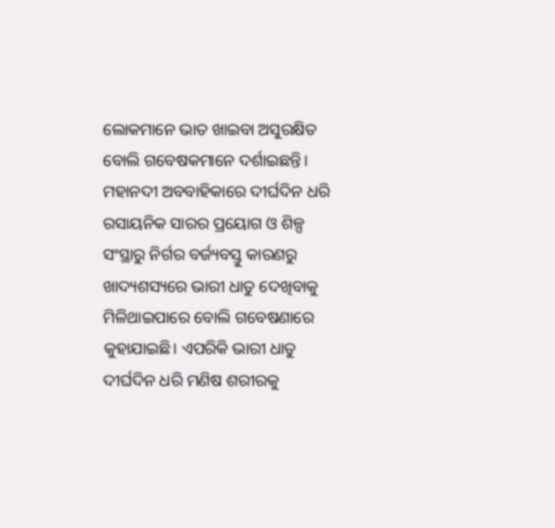ଲୋକମାନେ ଭାତ ଖାଇବା ଅସୁରକ୍ଷିତ ବୋଲି ଗବେଷକମାନେ ଦର୍ଶାଇଛନ୍ତି। ମହାନଦୀ ଅବବାହିକାରେ ଦୀର୍ଘଦିନ ଧରି ରସାୟନିକ ସାରର ପ୍ରୟୋଗ ଓ ଶିଳ୍ପ ସଂସ୍ଥାରୁ ନିର୍ଗର ବର୍ଜ୍ୟବସ୍ତୁ କାରଣରୁ ଖାଦ୍ୟଶସ୍ୟରେ ଭାରୀ ଧାତୁ ଦେଖିବାକୁ ମିଳିଥାଇପାରେ ବୋଲି ଗବେଷଣାରେ କୁହାଯାଇଛି। ଏପରିକି ଭାରୀ ଧାତୁ ଦୀର୍ଘଦିନ ଧରି ମଣିଷ ଶରୀରକୁ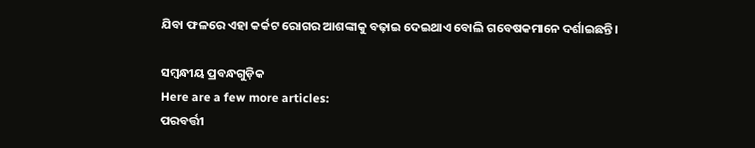ଯିବା ଫଳରେ ଏହା କର୍କଟ ରୋଗର ଆଶଙ୍କାକୁ ବଢ଼ାଇ ଦେଇଥାଏ ବୋଲି ଗବେଷକମାନେ ଦର୍ଶାଇଛନ୍ତି।

ସମ୍ବନ୍ଧୀୟ ପ୍ରବନ୍ଧଗୁଡ଼ିକ
Here are a few more articles:
ପରବର୍ତ୍ତୀ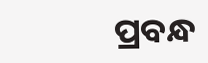ପ୍ରବନ୍ଧ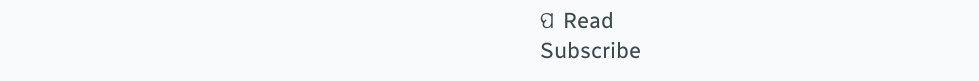ପ Read
Subscribe